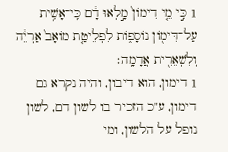1 כִּ֣י מֵ֤י דִימוֹן֙ מָ֣לְאוּ דָ֔ם כִּֽי־אָשִׁ֥ית עַל־דִּימ֖וֹן נוֹסָפ֑וֹת לִפְלֵיטַ֤ת מוֹאָב֙ אַרְיֵ֔ה וְלִשְׁאֵרִ֖ית אֲדָמָֽה׃
1 דימון, הוא דיבון, והיה נקרא גם דימון, ע"כ הזכיר בו לשון דם, לשון נופל על הלשון, ומי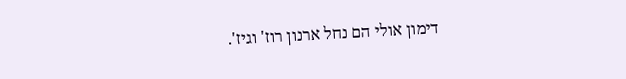דימון אולי הם נחל ארנון רוז' וגיז'.